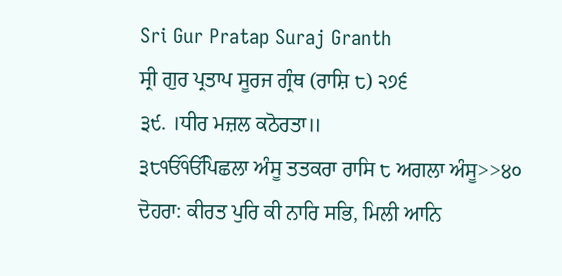Sri Gur Pratap Suraj Granth
ਸ੍ਰੀ ਗੁਰ ਪ੍ਰਤਾਪ ਸੂਰਜ ਗ੍ਰੰਥ (ਰਾਸ਼ਿ ੮) ੨੭੬
੩੯. ।ਧੀਰ ਮਜ਼ਲ ਕਠੋਰਤਾ॥
੩੮ੴੴਪਿਛਲਾ ਅੰਸੂ ਤਤਕਰਾ ਰਾਸਿ ੮ ਅਗਲਾ ਅੰਸੂ>>੪੦
ਦੋਹਰਾ: ਕੀਰਤ ਪੁਰਿ ਕੀ ਨਾਰਿ ਸਭਿ, ਮਿਲੀ ਆਨਿ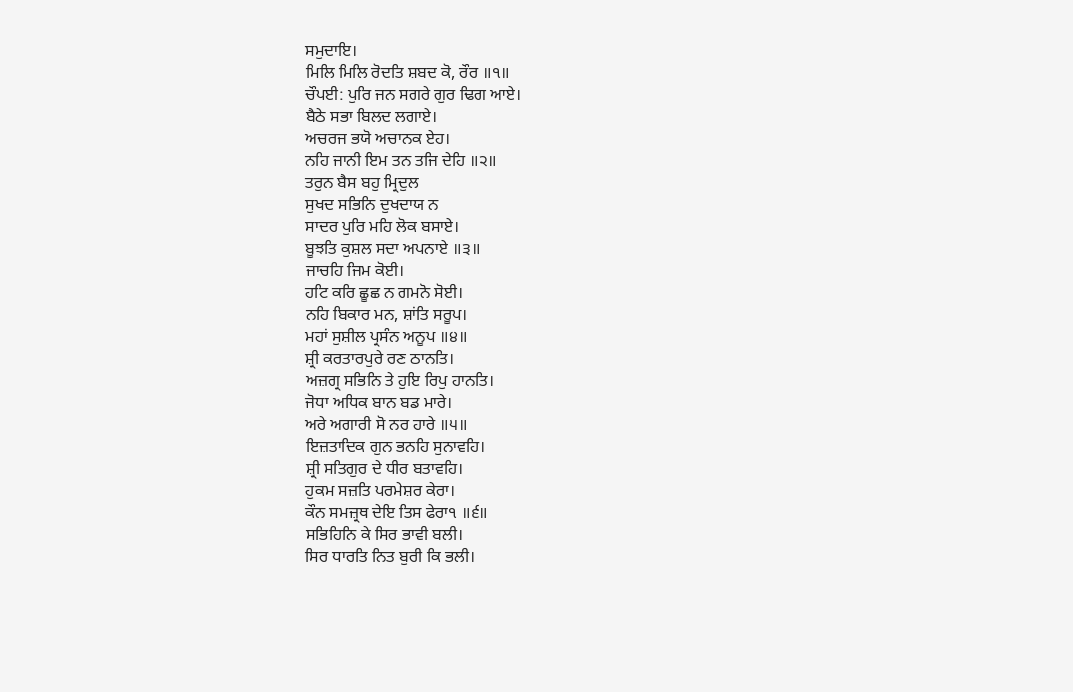ਸਮੁਦਾਇ।
ਮਿਲਿ ਮਿਲਿ ਰੋਦਤਿ ਸ਼ਬਦ ਕੋ, ਰੌਰ ॥੧॥
ਚੌਪਈ: ਪੁਰਿ ਜਨ ਸਗਰੇ ਗੁਰ ਢਿਗ ਆਏ।
ਬੈਠੇ ਸਭਾ ਬਿਲਦ ਲਗਾਏ।
ਅਚਰਜ ਭਯੋ ਅਚਾਨਕ ਏਹ।
ਨਹਿ ਜਾਨੀ ਇਮ ਤਨ ਤਜਿ ਦੇਹਿ ॥੨॥
ਤਰੁਨ ਬੈਸ ਬਹੁ ਮ੍ਰਿਦੁਲ
ਸੁਖਦ ਸਭਿਨਿ ਦੁਖਦਾਯ ਨ
ਸਾਦਰ ਪੁਰਿ ਮਹਿ ਲੋਕ ਬਸਾਏ।
ਬੂਝਤਿ ਕੁਸ਼ਲ ਸਦਾ ਅਪਨਾਏ ॥੩॥
ਜਾਚਹਿ ਜਿਮ ਕੋਈ।
ਹਟਿ ਕਰਿ ਛੂਛ ਨ ਗਮਨੋ ਸੋਈ।
ਨਹਿ ਬਿਕਾਰ ਮਨ, ਸ਼ਾਂਤਿ ਸਰੂਪ।
ਮਹਾਂ ਸੁਸ਼ੀਲ ਪ੍ਰਸੰਨ ਅਨੂਪ ॥੪॥
ਸ਼੍ਰੀ ਕਰਤਾਰਪੁਰੇ ਰਣ ਠਾਨਤਿ।
ਅਜ਼ਗ੍ਰ ਸਭਿਨਿ ਤੇ ਹੁਇ ਰਿਪੁ ਹਾਨਤਿ।
ਜੋਧਾ ਅਧਿਕ ਬਾਨ ਬਡ ਮਾਰੇ।
ਅਰੇ ਅਗਾਰੀ ਸੋ ਨਰ ਹਾਰੇ ॥੫॥
ਇਜ਼ਤਾਦਿਕ ਗੁਨ ਭਨਹਿ ਸੁਨਾਵਹਿ।
ਸ਼੍ਰੀ ਸਤਿਗੁਰ ਦੇ ਧੀਰ ਬਤਾਵਹਿ।
ਹੁਕਮ ਸਜ਼ਤਿ ਪਰਮੇਸ਼ਰ ਕੇਰਾ।
ਕੌਨ ਸਮਜ਼੍ਰਥ ਦੇਇ ਤਿਸ ਫੇਰਾ੧ ॥੬॥
ਸਭਿਹਿਨਿ ਕੇ ਸਿਰ ਭਾਵੀ ਬਲੀ।
ਸਿਰ ਧਾਰਤਿ ਨਿਤ ਬੁਰੀ ਕਿ ਭਲੀ।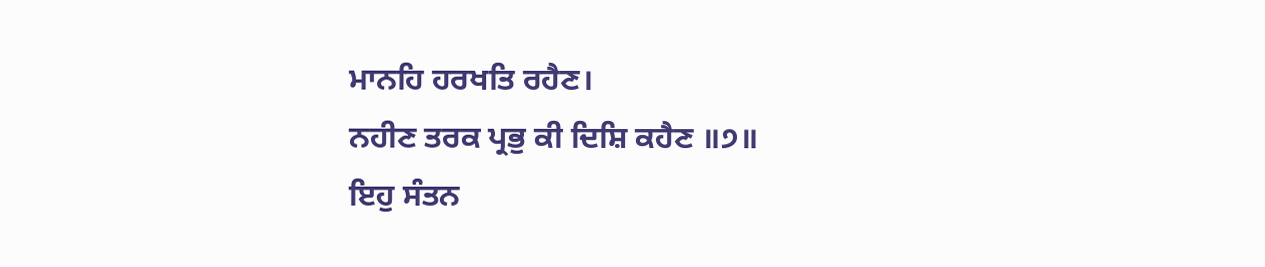ਮਾਨਹਿ ਹਰਖਤਿ ਰਹੈਣ।
ਨਹੀਣ ਤਰਕ ਪ੍ਰਭੁ ਕੀ ਦਿਸ਼ਿ ਕਹੈਣ ॥੭॥
ਇਹੁ ਸੰਤਨ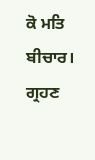ਕੋ ਮਤਿ ਬੀਚਾਰ।
ਗ੍ਰਹਣ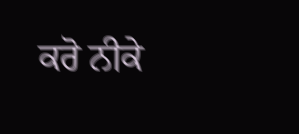ਕਰੋ ਨੀਕੇ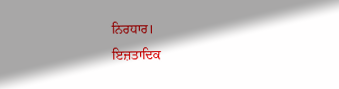ਨਿਰਧਾਰ।
ਇਜ਼ਤਾਦਿਕ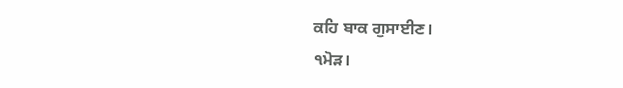ਕਹਿ ਬਾਕ ਗੁਸਾਈਣ।
੧ਮੋੜ।